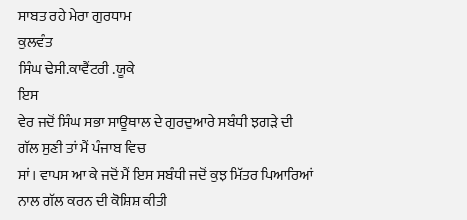ਸਾਬਤ ਰਹੇ ਮੇਰਾ ਗੁਰਧਾਮ
ਕੁਲਵੰਤ
ਸਿੰਘ ਢੇਸੀ.ਕਾਵੈਂਟਰੀ .ਯੂਕੇ
ਇਸ
ਵੇਰ ਜਦੋਂ ਸਿੰਘ ਸਭਾ ਸਾਊਥਾਲ ਦੇ ਗੁਰਦੁਆਰੇ ਸਬੰਧੀ ਝਗੜੇ ਦੀ ਗੱਲ ਸੁਣੀ ਤਾਂ ਮੈਂ ਪੰਜਾਬ ਵਿਚ
ਸਾਂ। ਵਾਪਸ ਆ ਕੇ ਜਦੋਂ ਮੈਂ ਇਸ ਸਬੰਧੀ ਜਦੋਂ ਕੁਝ ਮਿੱਤਰ ਪਿਆਰਿਆਂ ਨਾਲ ਗੱਲ ਕਰਨ ਦੀ ਕੋਸ਼ਿਸ਼ ਕੀਤੀ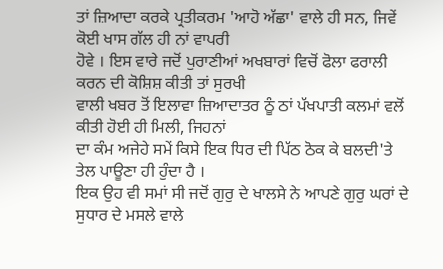ਤਾਂ ਜ਼ਿਆਦਾ ਕਰਕੇ ਪ੍ਰਤੀਕਰਮ 'ਆਹੋ ਅੱਛਾ' ਵਾਲੇ ਹੀ ਸਨ, ਜਿਵੇਂ ਕੋਈ ਖਾਸ ਗੱਲ ਹੀ ਨਾਂ ਵਾਪਰੀ
ਹੋਵੇ । ਇਸ ਵਾਰੇ ਜਦੋਂ ਪੁਰਾਣੀਆਂ ਅਖਬਾਰਾਂ ਵਿਚੋਂ ਫੋਲਾ ਫਰਾਲੀ ਕਰਨ ਦੀ ਕੋਸ਼ਿਸ਼ ਕੀਤੀ ਤਾਂ ਸੁਰਖੀ
ਵਾਲੀ ਖਬਰ ਤੋਂ ਇਲਾਵਾ ਜ਼ਿਆਦਾਤਰ ਠੂੰ ਠਾਂ ਪੱਖਪਾਤੀ ਕਲਮਾਂ ਵਲੋਂ ਕੀਤੀ ਹੋਈ ਹੀ ਮਿਲੀ, ਜਿਹਨਾਂ
ਦਾ ਕੰਮ ਅਜੇਹੇ ਸਮੇਂ ਕਿਸੇ ਇਕ ਧਿਰ ਦੀ ਪਿੱਠ ਠੋਕ ਕੇ ਬਲਦੀ'ਤੇ ਤੇਲ ਪਾਊਣਾ ਹੀ ਹੁੰਦਾ ਹੈ ।
ਇਕ ਉਹ ਵੀ ਸਮਾਂ ਸੀ ਜਦੋਂ ਗੁਰੁ ਦੇ ਖਾਲਸੇ ਨੇ ਆਪਣੇ ਗੁਰੁ ਘਰਾਂ ਦੇ ਸੁਧਾਰ ਦੇ ਮਸਲੇ ਵਾਲੇ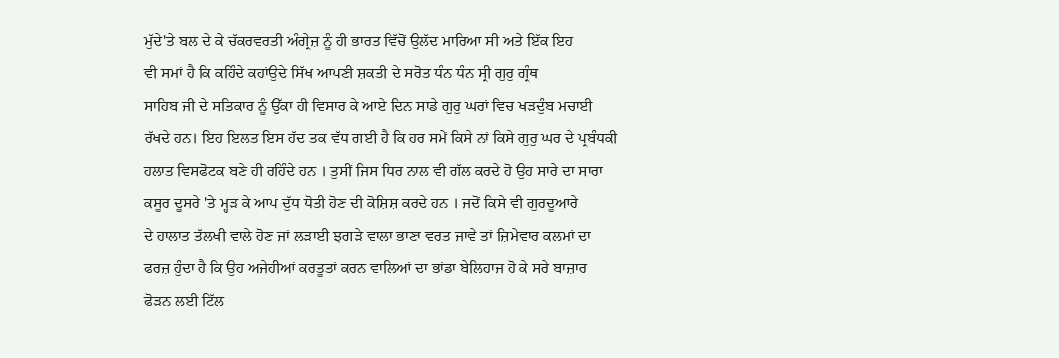ਮੁੱਦੇ'ਤੇ ਬਲ ਦੇ ਕੇ ਚੱਕਰਵਰਤੀ ਅੰਗ੍ਰੇਜ਼ ਨੂੰ ਹੀ ਭਾਰਤ ਵਿੱਚੋਂ ਉਲੱਦ ਮਾਰਿਆ ਸੀ ਅਤੇ ਇੱਕ ਇਹ
ਵੀ ਸਮਾਂ ਹੈ ਕਿ ਕਹਿੰਦੇ ਕਹਾਂਉਦੇ ਸਿੱਖ ਆਪਣੀ ਸ਼ਕਤੀ ਦੇ ਸਰੋਤ ਧੰਨ ਧੰਨ ਸ੍ਰੀ ਗੁਰੁ ਗ੍ਰੰਥ
ਸਾਹਿਬ ਜੀ ਦੇ ਸਤਿਕਾਰ ਨੂੰ ਉੱਕਾ ਹੀ ਵਿਸਾਰ ਕੇ ਆਏ ਦਿਨ ਸਾਡੇ ਗੁਰੁ ਘਰਾਂ ਵਿਚ ਖੜਦੁੰਬ ਮਚਾਈ
ਰੱਖਦੇ ਹਨ। ਇਹ ਇਲਤ ਇਸ ਹੱਦ ਤਕ ਵੱਧ ਗਈ ਹੈ ਕਿ ਹਰ ਸਮੇਂ ਕਿਸੇ ਨਾਂ ਕਿਸੇ ਗੁਰੁ ਘਰ ਦੇ ਪ੍ਰਬੰਧਕੀ
ਹਲਾਤ ਵਿਸਫੋਟਕ ਬਣੇ ਹੀ ਰਹਿੰਦੇ ਹਨ । ਤੁਸੀਂ ਜਿਸ ਧਿਰ ਨਾਲ ਵੀ ਗੱਲ ਕਰਦੇ ਹੋ ਉਹ ਸਾਰੇ ਦਾ ਸਾਰਾ
ਕਸੂਰ ਦੂਸਰੇ 'ਤੇ ਮ੍ਹੜ ਕੇ ਆਪ ਦੁੱਧ ਧੋਤੀ ਹੋਣ ਦੀ ਕੋਸ਼ਿਸ਼ ਕਰਦੇ ਹਨ । ਜਦੋਂ ਕਿਸੇ ਵੀ ਗੁਰਦੂਆਰੇ
ਦੇ ਹਾਲਾਤ ਤੱਲਖੀ ਵਾਲੇ ਹੋਣ ਜਾਂ ਲੜਾਈ ਝਗੜੇ ਵਾਲਾ ਭਾਣਾ ਵਰਤ ਜਾਵੇ ਤਾਂ ਜ਼ਿਮੇਵਾਰ ਕਲਮਾਂ ਦਾ
ਫਰਜ਼ ਹੁੰਦਾ ਹੈ ਕਿ ਉਹ ਅਜੇਹੀਆਂ ਕਰਤੂਤਾਂ ਕਰਨ ਵਾਲਿਆਂ ਦਾ ਭਾਂਡਾ ਬੇਲਿਹਾਜ ਹੋ ਕੇ ਸਰੇ ਬਾਜ਼ਾਰ
ਫੋੜਨ ਲਈ ਟਿੱਲ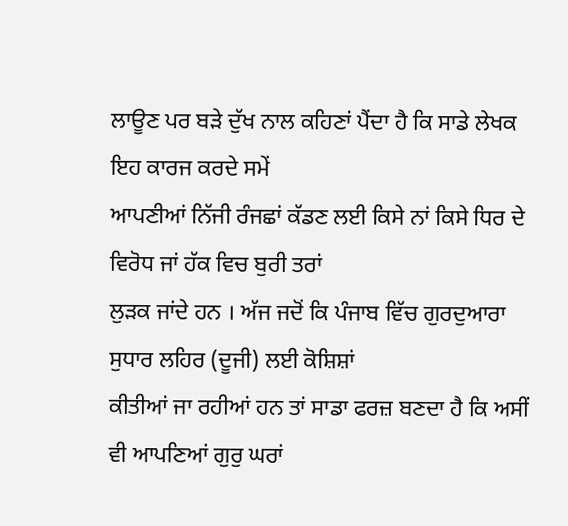ਲਾਊਣ ਪਰ ਬੜੇ ਦੁੱਖ ਨਾਲ ਕਹਿਣਾਂ ਪੈਂਦਾ ਹੈ ਕਿ ਸਾਡੇ ਲੇਖਕ ਇਹ ਕਾਰਜ ਕਰਦੇ ਸਮੇਂ
ਆਪਣੀਆਂ ਨਿੱਜੀ ਰੰਜਛਾਂ ਕੱਡਣ ਲਈ ਕਿਸੇ ਨਾਂ ਕਿਸੇ ਧਿਰ ਦੇ ਵਿਰੋਧ ਜਾਂ ਹੱਕ ਵਿਚ ਬੁਰੀ ਤਰਾਂ
ਲੁੜਕ ਜਾਂਦੇ ਹਨ । ਅੱਜ ਜਦੋਂ ਕਿ ਪੰਜਾਬ ਵਿੱਚ ਗੁਰਦੁਆਰਾ ਸੁਧਾਰ ਲਹਿਰ (ਦੂਜੀ) ਲਈ ਕੋਸ਼ਿਸ਼ਾਂ
ਕੀਤੀਆਂ ਜਾ ਰਹੀਆਂ ਹਨ ਤਾਂ ਸਾਡਾ ਫਰਜ਼ ਬਣਦਾ ਹੈ ਕਿ ਅਸੀਂ ਵੀ ਆਪਣਿਆਂ ਗੁਰੁ ਘਰਾਂ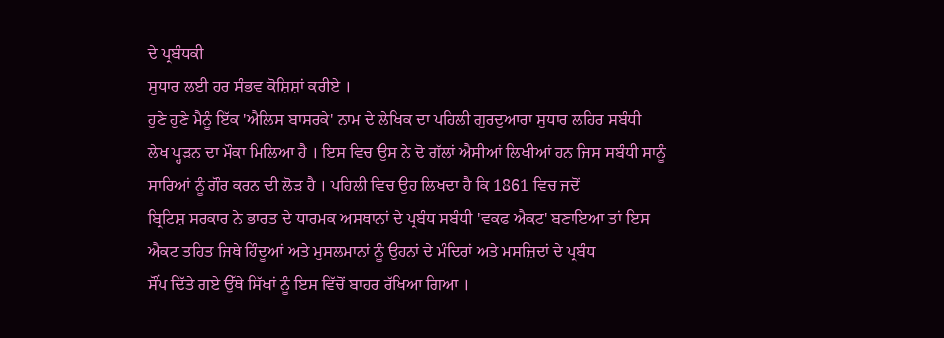ਦੇ ਪ੍ਰਬੰਧਕੀ
ਸੁਧਾਰ ਲਈ ਹਰ ਸੰਭਵ ਕੋਸ਼ਿਸ਼ਾਂ ਕਰੀਏ ।
ਹੁਣੇ ਹੁਣੇ ਮੈਨੂੰ ਇੱਕ 'ਐਲਿਸ ਬਾਸਰਕੇ' ਨਾਮ ਦੇ ਲੇਖਿਕ ਦਾ ਪਹਿਲੀ ਗੁਰਦੁਆਰਾ ਸੁਧਾਰ ਲਹਿਰ ਸਬੰਧੀ
ਲੇਖ ਪ੍ਹੜਨ ਦਾ ਮੌਕਾ ਮਿਲਿਆ ਹੈ । ਇਸ ਵਿਚ ਉਸ ਨੇ ਦੋ ਗੱਲਾਂ ਐਸੀਆਂ ਲਿਖੀਆਂ ਹਨ ਜਿਸ ਸਬੰਧੀ ਸਾਨੂੰ
ਸਾਰਿਆਂ ਨੂੰ ਗੌਰ ਕਰਨ ਦੀ ਲੋੜ ਹੈ । ਪਹਿਲੀ ਵਿਚ ਉਹ ਲਿਖਦਾ ਹੈ ਕਿ 1861 ਵਿਚ ਜਦੋਂ
ਬ੍ਰਿਟਿਸ਼ ਸਰਕਾਰ ਨੇ ਭਾਰਤ ਦੇ ਧਾਰਮਕ ਅਸਥਾਨਾਂ ਦੇ ਪ੍ਰਬੰਧ ਸਬੰਧੀ 'ਵਕਫ ਐਕਟ' ਬਣਾਇਆ ਤਾਂ ਇਸ
ਐਕਟ ਤਹਿਤ ਜਿਥੇ ਹਿੰਦੂਆਂ ਅਤੇ ਮੁਸਲਮਾਨਾਂ ਨੂੰ ਉਹਨਾਂ ਦੇ ਮੰਦਿਰਾਂ ਅਤੇ ਮਸਜ਼ਿਦਾਂ ਦੇ ਪ੍ਰਬੰਧ
ਸੌਂਪ ਦਿੱਤੇ ਗਏ ਉੱਥੇ ਸਿੱਖਾਂ ਨੂੰ ਇਸ ਵਿੱਚੋਂ ਬਾਹਰ ਰੱਖਿਆ ਗਿਆ ।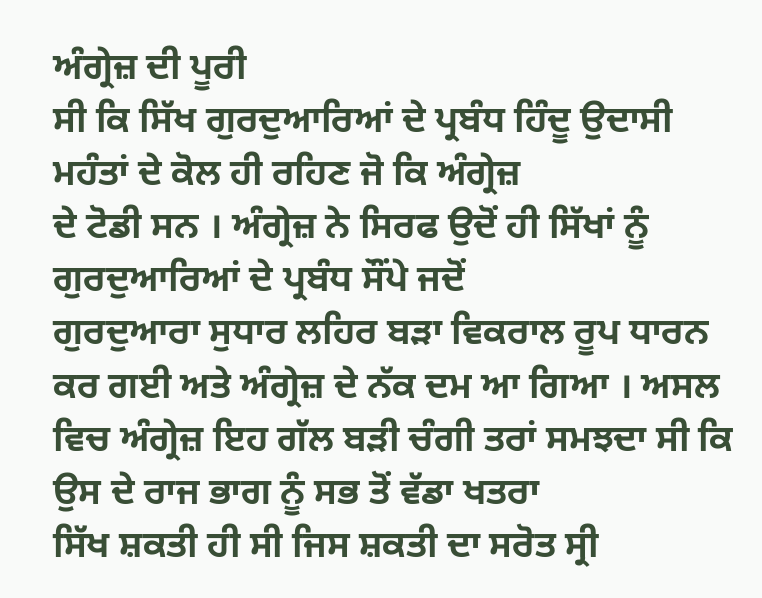ਅੰਗ੍ਰੇਜ਼ ਦੀ ਪੂਰੀ
ਸੀ ਕਿ ਸਿੱਖ ਗੁਰਦੁਆਰਿਆਂ ਦੇ ਪ੍ਰਬੰਧ ਹਿੰਦੂ ਉਦਾਸੀ ਮਹੰਤਾਂ ਦੇ ਕੋਲ ਹੀ ਰਹਿਣ ਜੋ ਕਿ ਅੰਗ੍ਰੇਜ਼
ਦੇ ਟੋਡੀ ਸਨ । ਅੰਗ੍ਰੇਜ਼ ਨੇ ਸਿਰਫ ਉਦੋਂ ਹੀ ਸਿੱਖਾਂ ਨੂੰ ਗੁਰਦੁਆਰਿਆਂ ਦੇ ਪ੍ਰਬੰਧ ਸੌਂਪੇ ਜਦੋਂ
ਗੁਰਦੁਆਰਾ ਸੁਧਾਰ ਲਹਿਰ ਬੜਾ ਵਿਕਰਾਲ ਰੂਪ ਧਾਰਨ ਕਰ ਗਈ ਅਤੇ ਅੰਗ੍ਰੇਜ਼ ਦੇ ਨੱਕ ਦਮ ਆ ਗਿਆ । ਅਸਲ
ਵਿਚ ਅੰਗ੍ਰੇਜ਼ ਇਹ ਗੱਲ ਬੜੀ ਚੰਗੀ ਤਰਾਂ ਸਮਝਦਾ ਸੀ ਕਿ ਉਸ ਦੇ ਰਾਜ ਭਾਗ ਨੂੰ ਸਭ ਤੋਂ ਵੱਡਾ ਖਤਰਾ
ਸਿੱਖ ਸ਼ਕਤੀ ਹੀ ਸੀ ਜਿਸ ਸ਼ਕਤੀ ਦਾ ਸਰੋਤ ਸ੍ਰੀ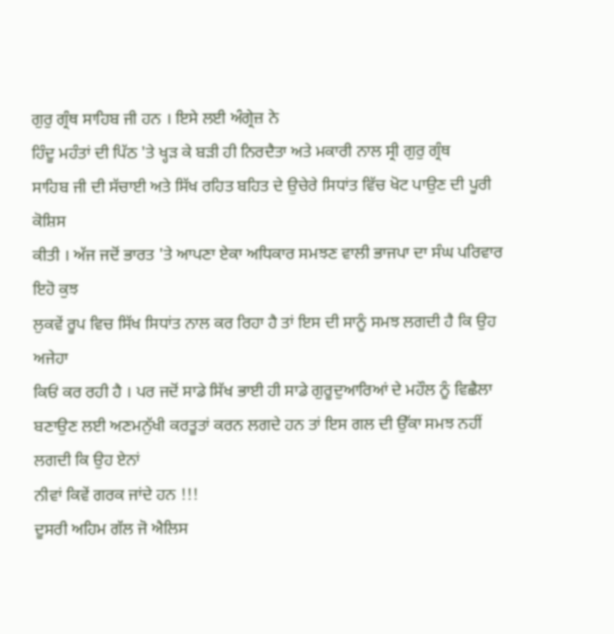ਗੁਰੁ ਗ੍ਰੰਥ ਸਾਹਿਬ ਜੀ ਹਨ । ਇਸੇ ਲਈ ਅੰਗ੍ਰੇਜ਼ ਨੇ
ਹਿੰਦੂ ਮਹੰਤਾਂ ਦੀ ਪਿੱਠ 'ਤੇ ਖ੍ਹੜ ਕੇ ਬੜੀ ਹੀ ਨਿਰਦੈਤਾ ਅਤੇ ਮਕਾਰੀ ਨਾਲ ਸ੍ਰੀ ਗੁਰੁ ਗ੍ਰੰਥ
ਸਾਹਿਬ ਜੀ ਦੀ ਸੱਚਾਈ ਅਤੇ ਸਿੱਖ ਰਹਿਤ ਬਹਿਤ ਦੇ ਉਚੇਰੇ ਸਿਧਾਂਤ ਵਿੱਚ ਖੋਟ ਪਾਉਣ ਦੀ ਪੂਰੀ ਕੋਸ਼ਿਸ
ਕੀਤੀ । ਅੱਜ ਜਦੋਂ ਭਾਰਤ 'ਤੇ ਆਪਣਾ ਏਕਾ ਅਧਿਕਾਰ ਸਮਝਣ ਵਾਲੀ ਭਾਜਪਾ ਦਾ ਸੰਘ ਪਰਿਵਾਰ ਇਹੋ ਕੁਝ
ਲੁਕਵੇਂ ਰੂਪ ਵਿਚ ਸਿੱਖ ਸਿਧਾਂਤ ਨਾਲ ਕਰ ਰਿਹਾ ਹੈ ਤਾਂ ਇਸ ਦੀ ਸਾਨੂੰ ਸਮਝ ਲਗਦੀ ਹੈ ਕਿ ਉਹ ਅਜੇਹਾ
ਕਿਓਂ ਕਰ ਰਹੀ ਹੈ । ਪਰ ਜਦੋਂ ਸਾਡੇ ਸਿੱਖ ਭਾਈ ਹੀ ਸਾਡੇ ਗੁਰੂਦੁਆਰਿਆਂ ਦੇ ਮਹੌਲ ਨੂੰ ਵਿਛੈਲਾ
ਬਣਾਉਣ ਲਈ ਅਣਮਨੁੱਖੀ ਕਰਤੂਤਾਂ ਕਰਨ ਲਗਦੇ ਹਨ ਤਾਂ ਇਸ ਗਲ ਦੀ ਉੱਕਾ ਸਮਝ ਨਹੀਂ ਲਗਦੀ ਕਿ ਉਹ ਏਨਾਂ
ਨੀਵਾਂ ਕਿਵੇਂ ਗਰਕ ਜਾਂਦੇ ਹਨ !!!
ਦੂਸਰੀ ਅਹਿਮ ਗੱਲ ਜੋ ਐਲਿਸ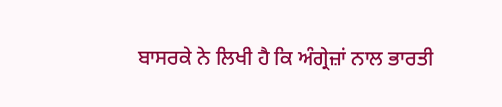ਬਾਸਰਕੇ ਨੇ ਲਿਖੀ ਹੈ ਕਿ ਅੰਗ੍ਰੇਜ਼ਾਂ ਨਾਲ ਭਾਰਤੀ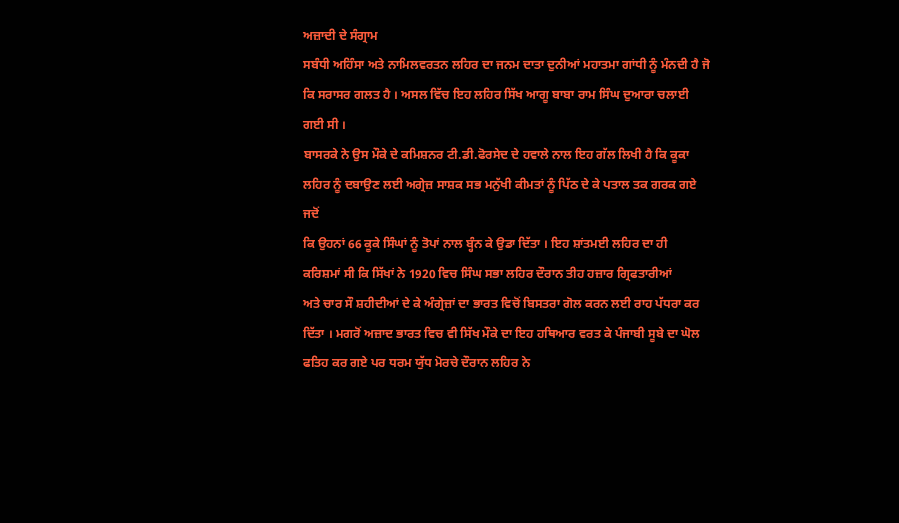ਅਜ਼ਾਦੀ ਦੇ ਸੰਗ੍ਰਾਮ
ਸਬੰਧੀ ਅਹਿੰਸਾ ਅਤੇ ਨਾਮਿਲਵਰਤਨ ਲਹਿਰ ਦਾ ਜਨਮ ਦਾਤਾ ਦੁਨੀਆਂ ਮਹਾਤਮਾ ਗਾਂਧੀ ਨੂੰ ਮੰਨਦੀ ਹੈ ਜੋ
ਕਿ ਸਰਾਸਰ ਗਲਤ ਹੈ । ਅਸਲ ਵਿੱਚ ਇਹ ਲਹਿਰ ਸਿੱਖ ਆਗੂ ਬਾਬਾ ਰਾਮ ਸਿੰਘ ਦੁਆਰਾ ਚਲਾਈ ਗਈ ਸੀ ।
ਬਾਸਰਕੇ ਨੇ ਉਸ ਮੌਕੇ ਦੇ ਕਮਿਸ਼ਨਰ ਟੀ.ਡੀ.ਫੋਰਸੇਦ ਦੇ ਹਵਾਲੇ ਨਾਲ ਇਹ ਗੱਲ ਲਿਖੀ ਹੈ ਕਿ ਕੂਕਾ
ਲਹਿਰ ਨੂੰ ਦਬਾਉਣ ਲਈ ਅਗ੍ਰੇਜ਼ ਸਾਸ਼ਕ ਸਭ ਮਨੁੱਖੀ ਕੀਮਤਾਂ ਨੂੰ ਪਿੱਠ ਦੇ ਕੇ ਪਤਾਲ ਤਕ ਗਰਕ ਗਏ ਜਦੋਂ
ਕਿ ਉਹਨਾਂ 66 ਕੂਕੇ ਸਿੰਘਾਂ ਨੂੰ ਤੋਪਾਂ ਨਾਲ ਬ੍ਹੰਨ ਕੇ ਉਡਾ ਦਿੱਤਾ । ਇਹ ਸ਼ਾਂਤਮਈ ਲਹਿਰ ਦਾ ਹੀ
ਕਰਿਸ਼ਮਾਂ ਸੀ ਕਿ ਸਿੱਖਾਂ ਨੇ 1920 ਵਿਚ ਸਿੰਘ ਸਭਾ ਲਹਿਰ ਦੌਰਾਨ ਤੀਹ ਹਜ਼ਾਰ ਗ੍ਰਿਫਤਾਰੀਆਂ
ਅਤੇ ਚਾਰ ਸੌ ਸ਼ਹੀਦੀਆਂ ਦੇ ਕੇ ਅੰਗ੍ਰੇਜ਼ਾਂ ਦਾ ਭਾਰਤ ਵਿਚੋਂ ਬਿਸਤਰਾ ਗੋਲ ਕਰਨ ਲਈ ਰਾਹ ਪੱਧਰਾ ਕਰ
ਦਿੱਤਾ । ਮਗਰੋਂ ਅਜ਼ਾਦ ਭਾਰਤ ਵਿਚ ਵੀ ਸਿੱਖ ਮੌਕੇ ਦਾ ਇਹ ਹਥਿਆਰ ਵਰਤ ਕੇ ਪੰਜਾਬੀ ਸੂਬੇ ਦਾ ਘੋਲ
ਫਤਿਹ ਕਰ ਗਏ ਪਰ ਧਰਮ ਯੁੱਧ ਮੋਰਚੇ ਦੌਰਾਨ ਲਹਿਰ ਨੇ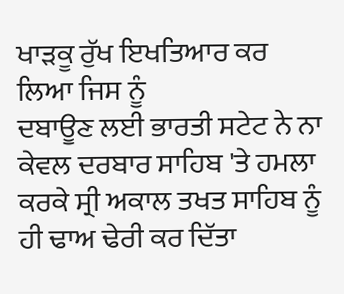ਖਾੜਕੂ ਰੁੱਖ ਇਖਤਿਆਰ ਕਰ ਲਿਆ ਜਿਸ ਨੂੰ
ਦਬਾਊਣ ਲਈ ਭਾਰਤੀ ਸਟੇਟ ਨੇ ਨਾ ਕੇਵਲ ਦਰਬਾਰ ਸਾਹਿਬ 'ਤੇ ਹਮਲਾ ਕਰਕੇ ਸ੍ਰੀ ਅਕਾਲ ਤਖਤ ਸਾਹਿਬ ਨੂੰ
ਹੀ ਢਾਅ ਢੇਰੀ ਕਰ ਦਿੱਤਾ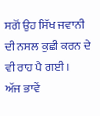ਸਗੋਂ ਉਹ ਸਿੱਖ ਜਵਾਨੀ ਦੀ ਨਸਲ ਕੁਛੀ ਕਰਨ ਦੇ ਵੀ ਰਾਹ ਪੈ ਗਈ ।
ਅੱਜ ਭਾਵੇਂ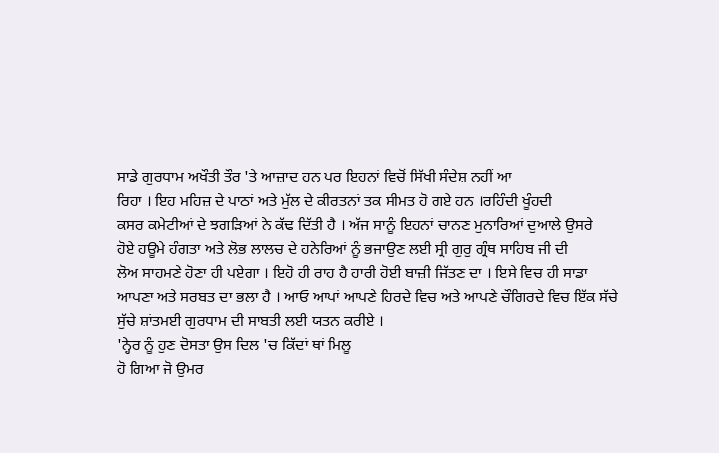ਸਾਡੇ ਗੁਰਧਾਮ ਅਖੌਤੀ ਤੌਰ 'ਤੇ ਆਜ਼ਾਦ ਹਨ ਪਰ ਇਹਨਾਂ ਵਿਚੋਂ ਸਿੱਖੀ ਸੰਦੇਸ਼ ਨਹੀਂ ਆ
ਰਿਹਾ । ਇਹ ਮਹਿਜ਼ ਦੇ ਪਾਠਾਂ ਅਤੇ ਮੁੱਲ ਦੇ ਕੀਰਤਨਾਂ ਤਕ ਸੀਮਤ ਹੋ ਗਏ ਹਨ ।ਰਹਿੰਦੀ ਖੂੰਹਦੀ
ਕਸਰ ਕਮੇਟੀਆਂ ਦੇ ਝਗੜਿਆਂ ਨੇ ਕੱਢ ਦਿੱਤੀ ਹੈ । ਅੱਜ ਸਾਨੂੰ ਇਹਨਾਂ ਚਾਨਣ ਮੁਨਾਰਿਆਂ ਦੁਆਲੇ ਉਸਰੇ
ਹੋਏ ਹਊਮੇ ਹੰਗਤਾ ਅਤੇ ਲੋਭ ਲਾਲਚ ਦੇ ਹਨੇਰਿਆਂ ਨੂੰ ਭਜਾਉਣ ਲਈ ਸ੍ਰੀ ਗੁਰੁ ਗ੍ਰੰਥ ਸਾਹਿਬ ਜੀ ਦੀ
ਲੋਅ ਸਾਹਮਣੇ ਹੋਣਾ ਹੀ ਪਏਗਾ । ਇਹੋ ਹੀ ਰਾਹ ਹੈ ਹਾਰੀ ਹੋਈ ਬਾਜ਼ੀ ਜਿੱਤਣ ਦਾ । ਇਸੇ ਵਿਚ ਹੀ ਸਾਡਾ
ਆਪਣਾ ਅਤੇ ਸਰਬਤ ਦਾ ਭਲਾ ਹੈ । ਆਓ ਆਪਾਂ ਆਪਣੇ ਹਿਰਦੇ ਵਿਚ ਅਤੇ ਆਪਣੇ ਚੌਗਿਰਦੇ ਵਿਚ ਇੱਕ ਸੱਚੇ
ਸੁੱਚੇ ਸ਼ਾਂਤਮਈ ਗੁਰਧਾਮ ਦੀ ਸਾਬਤੀ ਲਈ ਯਤਨ ਕਰੀਏ ।
'ਨ੍ਹੇਰ ਨੂੰ ਹੁਣ ਦੋਸਤਾ ਉਸ ਦਿਲ 'ਚ ਕਿੱਦਾਂ ਥਾਂ ਮਿਲੂ
ਹੋ ਗਿਆ ਜੋ ਉਮਰ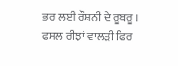ਭਰ ਲਈ ਰੌਸ਼ਨੀ ਦੇ ਰੂਬਰੂ ।
ਫਸਲ ਰੀਝਾਂ ਵਾਲੜੀ ਫਿਰ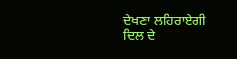ਦੇਖਣਾ ਲਹਿਰਾਏਗੀ
ਦਿਲ ਦੇ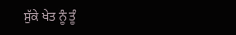ਸੁੱਕੇ ਖੇਤ ਨੂੰ ਤੂੰ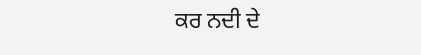ਕਰ ਨਦੀ ਦੇ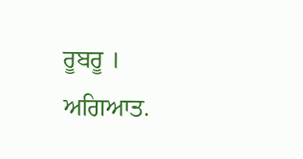ਰੂਬਰੂ ।
ਅਗਿਆਤ.